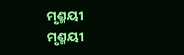ମୃଣ୍ମୟୀ
ମୃଣ୍ମୟୀ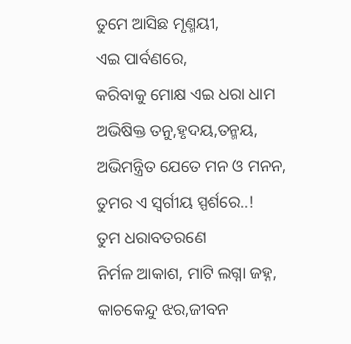ତୁମେ ଆସିଛ ମୃଣ୍ମୟୀ,
ଏଇ ପାର୍ବଣରେ,
କରିବାକୁ ମୋକ୍ଷ ଏଇ ଧରା ଧାମ
ଅଭିଷିକ୍ତ ତନୁ,ହୃଦୟ,ତନ୍ମୟ,
ଅଭିମନ୍ତ୍ରିତ ଯେତେ ମନ ଓ ମନନ,
ତୁମର ଏ ସ୍ବର୍ଗୀୟ ସ୍ପର୍ଶରେ..!
ତୁମ ଧରାବତରଣେ
ନିର୍ମଳ ଆକାଶ, ମାଟି ଲଗ୍ନା ଜହ୍ନ,
କାଚକେନ୍ଦୁ ଝର,ଜୀବନ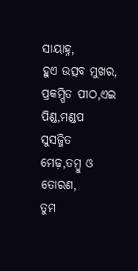ସାୟାହ୍ନ,
ହୁଏ ଉତ୍ସବ ମୁଖର,
ପ୍ରକମ୍ପିତ ପୀଠ,ଏଇ ପିଣ୍ଡ,ମଣ୍ଡପ
ସୁସଜ୍ଜିତ ମେଢ଼,ତମ୍ବୁ ଓ ତୋରଣ,
ତୁମ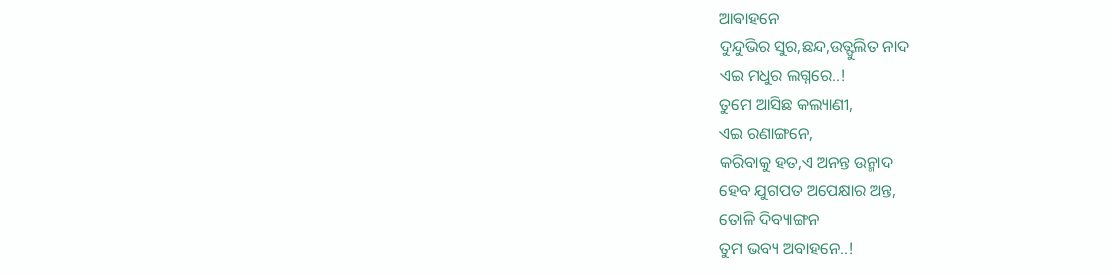ଆଵାହନେ
ଦୁନ୍ଦୁଭିର ସୁର,ଛନ୍ଦ,ଉତ୍ଫୁଲିତ ନାଦ
ଏଇ ମଧୁର ଲଗ୍ନରେ..!
ତୁମେ ଆସିଛ କଲ୍ୟାଣୀ,
ଏଇ ରଣାଙ୍ଗନେ,
କରିବାକୁ ହତ,ଏ ଅନନ୍ତ ଉନ୍ମାଦ
ହେବ ଯୁଗପତ ଅପେକ୍ଷାର ଅନ୍ତ,
ତୋଳି ଦିବ୍ୟାଙ୍ଗନ
ତୁମ ଭବ୍ୟ ଅବାହନେ..!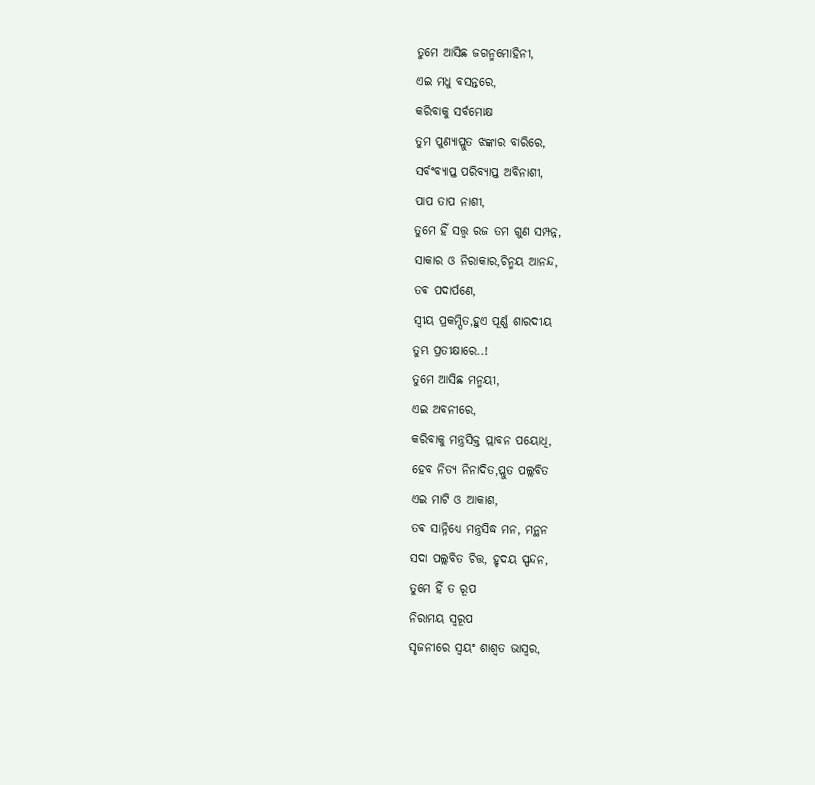ତୁମେ ଆସିଛ ଜଗନ୍ମମୋହିନୀ,
ଏଇ ମଧୁ ବସନ୍ତରେ,
କରିବାକୁ ସର୍ବମୋକ୍ଷ
ତୁମ ପୁଣ୍ୟାପ୍ଳୁତ ଝଙ୍କାର ବାରିରେ,
ସର୍ବଂବ୍ୟାପ୍ତ ପରିବ୍ୟାପ୍ତ ଅବିନାଶୀ,
ପାପ ତାପ ନାଶୀ,
ତୁମେ ହିଁ ସତ୍ତ୍ୱ ରଜ ତମ ଗୁଣ ସମ୍ପନ୍ନ,
ସାକାର ଓ ନିରାକାର,ଚିନ୍ମୟ ଆନନ୍ଦ,
ତଵ ପଦାର୍ପଣେ,
ସ୍ୱୀୟ ପ୍ରକମ୍ପିତ,ହୁଏ ପୂର୍ଣ୍ଣ ଶାରଦୀୟ
ତୁମ୍ଭ ପ୍ରତୀକ୍ଷାରେ..!
ତୁମେ ଆସିଛ ମନ୍ମୟୀ,
ଏଇ ଅବନୀରେ,
କରିବାକୁ ମନ୍ତ୍ରସିକ୍ତ ପ୍ଲାବନ ପୟୋଧି,
ହେବ ନିତ୍ୟ ନିନାଦିତ,ପ୍ଲୁତ ପଲ୍ଲବିତ
ଏଇ ମାଟି ଓ ଆକାଶ,
ତଵ ସାନ୍ନିଧ୍ୟେ ମନ୍ତ୍ରସିଦ୍ଧ ମନ, ମନ୍ଥନ
ସଦା ପଲ୍ଲବିତ ଚିତ୍ତ, ହୃଦୟ ସ୍ପନ୍ଦନ,
ତୁମେ ହିଁ ତ ରୂପ
ନିରାମୟ ସ୍ୱରୂପ
ସୃଜନୀରେ ସ୍ୱୟଂ ଶାଶ୍ୱତ ଭାସ୍ୱର,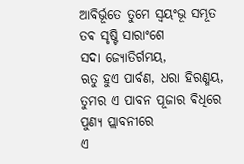ଆବିର୍ଭୂତେ ତୁମେ ସ୍ଵୟଂଭୂ ସମ୍ଭୂତ
ତଵ ସୃଷ୍ଟି ସାରାଂଶେ
ସଦା ଜ୍ୟୋତିର୍ଗମୟ,
ଋତୁ ହୁଏ ପାର୍ବଣ, ଧରା ହିରଣ୍ମୟ,
ତୁମର ଏ ପାବନ ପୂଜାର ଵିଧିରେ
ପୁଣ୍ୟ ପ୍ଲାବନୀରେ
ଏ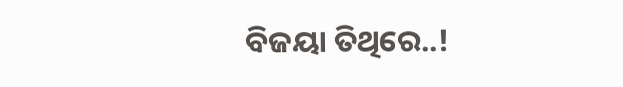ବିଜୟା ତିଥିରେ..!